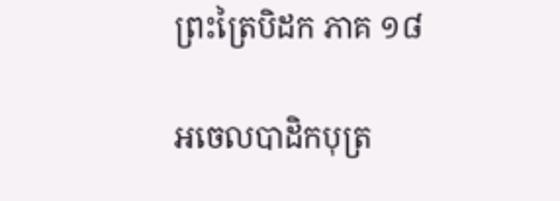ព្រះត្រៃបិដក ភាគ ១៨

អចេលបាដិកបុត្រ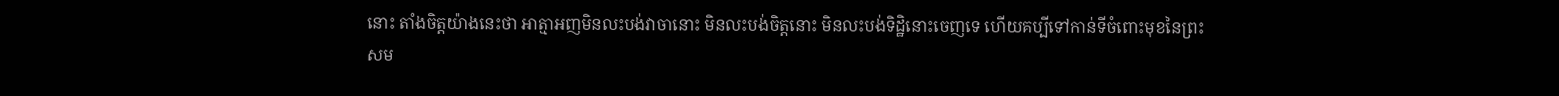នោះ តាំងចិត្តយ៉ាងនេះថា អាត្មាអញមិនលះបង់វាចានោះ មិនលះបង់ចិត្តនោះ មិនលះបង់ទិដ្ឋិនោះចេញទេ ហើយគប្បីទៅកាន់ទីចំពោះមុខនៃព្រះសម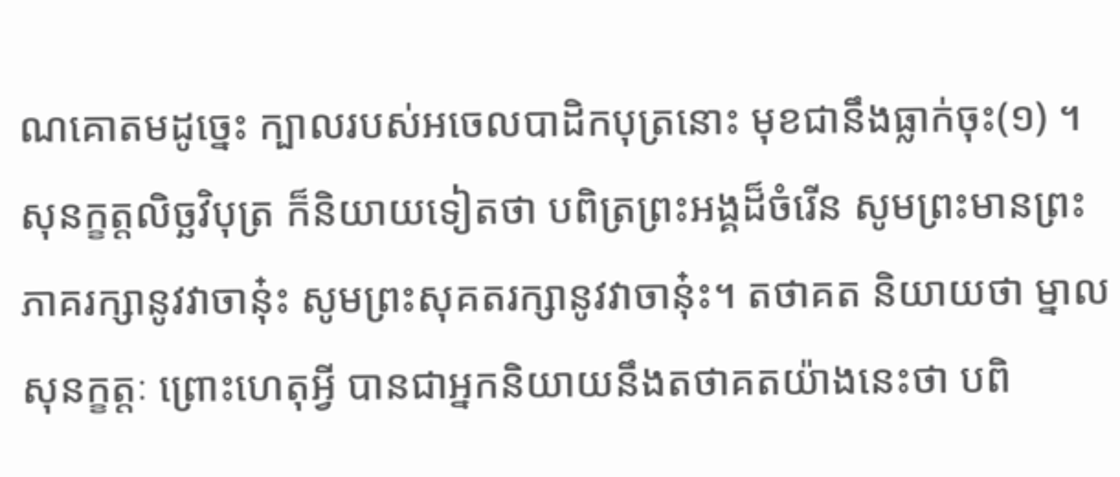ណគោតមដូច្នេះ ក្បាលរបស់អចេលបាដិកបុត្រនោះ មុខជានឹងធ្លាក់ចុះ(១) ។ សុនក្ខត្តលិច្ឆវិបុត្រ ក៏និយាយទៀតថា បពិត្រព្រះអង្គដ៏ចំរើន សូមព្រះមានព្រះភាគរក្សានូវវាចានុ៎ះ សូមព្រះសុគតរក្សានូវវាចានុ៎ះ។ តថាគត និយាយថា ម្នាលសុនក្ខត្តៈ ព្រោះហេតុអ្វី បានជាអ្នកនិយាយនឹងតថាគតយ៉ាងនេះថា បពិ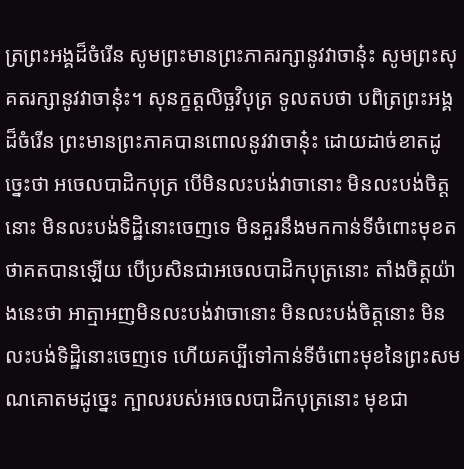ត្រព្រះអង្គដ៏ចំរើន សូមព្រះមានព្រះភាគរក្សានូវវាចានុ៎ះ សូមព្រះសុគតរក្សានូវវាចានុ៎ះ។ សុនក្ខត្តលិច្ឆវិបុត្រ ទូលតបថា បពិត្រព្រះអង្គដ៏ចំរើន ព្រះមានព្រះភាគបានពោលនូវវាចានុ៎ះ ដោយដាច់ខាតដូច្នេះថា អចេលបាដិកបុត្រ បើមិនលះបង់វាចានោះ មិនលះបង់ចិត្តនោះ មិនលះបង់ទិដ្ឋិនោះចេញទេ មិនគួរនឹងមកកាន់ទីចំពោះមុខតថាគតបានឡើយ បើប្រសិនជាអចេលបាដិកបុត្រនោះ តាំងចិត្តយ៉ាងនេះថា អាត្មាអញមិនលះបង់វាចានោះ មិនលះបង់ចិត្តនោះ មិនលះបង់ទិដ្ឋិនោះចេញទេ ហើយគប្បីទៅកាន់ទីចំពោះមុខនៃព្រះសមណគោតមដូច្នេះ ក្បាលរបស់អចេលបាដិកបុត្រនោះ មុខជា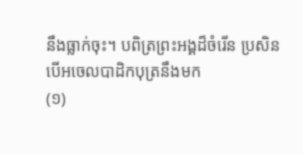នឹងធ្លាក់ចុះ។ បពិត្រព្រះអង្គដ៏ចំរើន ប្រសិនបើអចេលបាដិកបុត្រនឹងមក
(១)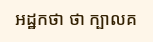អដ្ឋកថា ថា ក្បាលគ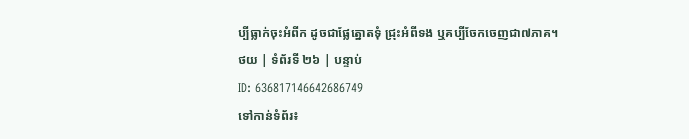ប្បីធ្លាក់ចុះអំពីក ដូចជាផ្លែត្នោតទុំ ជ្រុះអំពីទង ឬគប្បីចែកចេញជា៧ភាគ។
ថយ | ទំព័រទី ២៦ | បន្ទាប់
ID: 636817146642686749
ទៅកាន់ទំព័រ៖